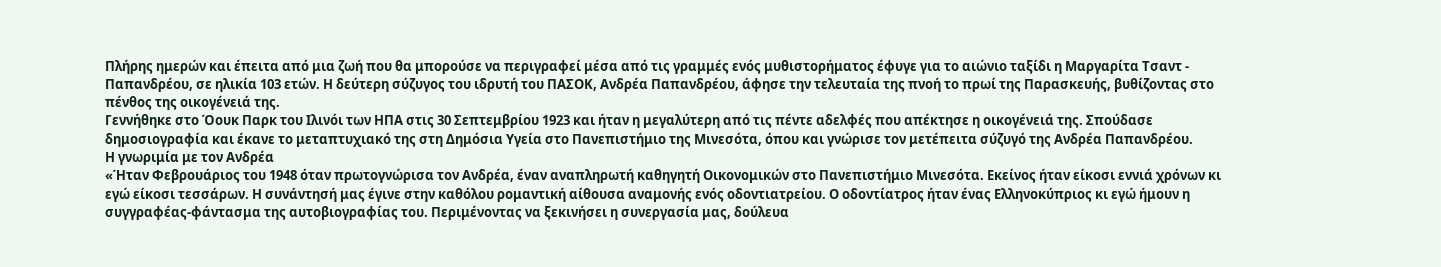Πλήρης ημερών και έπειτα από μια ζωή που θα μπορούσε να περιγραφεί μέσα από τις γραμμές ενός μυθιστορήματος έφυγε για το αιώνιο ταξίδι η Μαργαρίτα Τσαντ - Παπανδρέου, σε ηλικία 103 ετών. Η δεύτερη σύζυγος του ιδρυτή του ΠΑΣΟΚ, Ανδρέα Παπανδρέου, άφησε την τελευταία της πνοή το πρωί της Παρασκευής, βυθίζοντας στο πένθος της οικογένειά της.
Γεννήθηκε στο Όουκ Παρκ του Ιλινόι των ΗΠΑ στις 30 Σεπτεμβρίου 1923 και ήταν η μεγαλύτερη από τις πέντε αδελφές που απέκτησε η οικογένειά της. Σπούδασε δημοσιογραφία και έκανε το μεταπτυχιακό της στη Δημόσια Υγεία στο Πανεπιστήμιο της Μινεσότα, όπου και γνώρισε τον μετέπειτα σύζυγό της Ανδρέα Παπανδρέου.
Η γνωριμία με τον Ανδρέα
«Ήταν Φεβρουάριος του 1948 όταν πρωτογνώρισα τον Ανδρέα, έναν αναπληρωτή καθηγητή Οικονομικών στο Πανεπιστήμιο Μινεσότα. Εκείνος ήταν είκοσι εννιά χρόνων κι εγώ είκοσι τεσσάρων. Η συνάντησή μας έγινε στην καθόλου ρομαντική αίθουσα αναμονής ενός οδοντιατρείου. Ο οδοντίατρος ήταν ένας Ελληνοκύπριος κι εγώ ήμουν η συγγραφέας-φάντασμα της αυτοβιογραφίας του. Περιμένοντας να ξεκινήσει η συνεργασία μας, δούλευα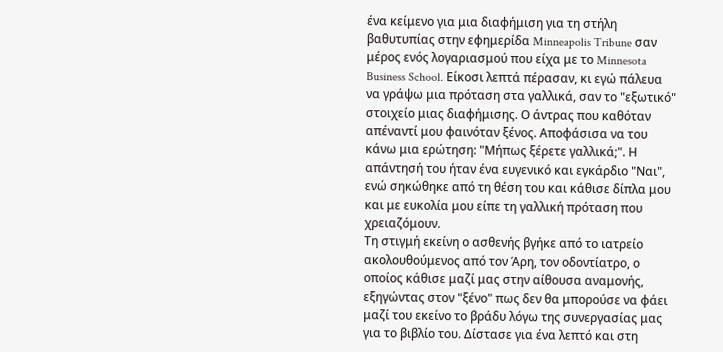ένα κείμενο για μια διαφήμιση για τη στήλη βαθυτυπίας στην εφημερίδα Minneapolis Tribune σαν μέρος ενός λογαριασμού που είχα με το Minnesota Business School. Είκοσι λεπτά πέρασαν, κι εγώ πάλευα να γράψω μια πρόταση στα γαλλικά, σαν το "εξωτικό" στοιχείο μιας διαφήμισης. Ο άντρας που καθόταν απέναντί μου φαινόταν ξένος. Αποφάσισα να του κάνω μια ερώτηση: "Μήπως ξέρετε γαλλικά;". Η απάντησή του ήταν ένα ευγενικό και εγκάρδιο "Ναι", ενώ σηκώθηκε από τη θέση του και κάθισε δίπλα μου και με ευκολία μου είπε τη γαλλική πρόταση που χρειαζόμουν.
Τη στιγμή εκείνη ο ασθενής βγήκε από το ιατρείο ακολουθούμενος από τον Άρη, τον οδοντίατρο, ο οποίος κάθισε μαζί μας στην αίθουσα αναμονής, εξηγώντας στον "ξένο" πως δεν θα μπορούσε να φάει μαζί του εκείνο το βράδυ λόγω της συνεργασίας μας για το βιβλίο του. Δίστασε για ένα λεπτό και στη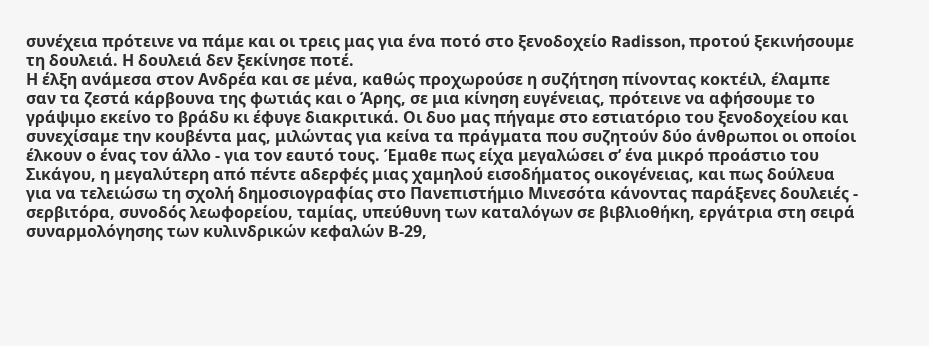συνέχεια πρότεινε να πάμε και οι τρεις μας για ένα ποτό στο ξενοδοχείο Radisson, προτού ξεκινήσουμε τη δουλειά. Η δουλειά δεν ξεκίνησε ποτέ.
Η έλξη ανάμεσα στον Ανδρέα και σε μένα, καθώς προχωρούσε η συζήτηση πίνοντας κοκτέιλ, έλαμπε σαν τα ζεστά κάρβουνα της φωτιάς και ο Άρης, σε μια κίνηση ευγένειας, πρότεινε να αφήσουμε το γράψιμο εκείνο το βράδυ κι έφυγε διακριτικά. Οι δυο μας πήγαμε στο εστιατόριο του ξενοδοχείου και συνεχίσαμε την κουβέντα μας, μιλώντας για κείνα τα πράγματα που συζητούν δύο άνθρωποι οι οποίοι έλκουν ο ένας τον άλλο - για τον εαυτό τους. Έμαθε πως είχα μεγαλώσει σ’ ένα μικρό προάστιο του Σικάγου, η μεγαλύτερη από πέντε αδερφές μιας χαμηλού εισοδήματος οικογένειας, και πως δούλευα για να τελειώσω τη σχολή δημοσιογραφίας στο Πανεπιστήμιο Μινεσότα κάνοντας παράξενες δουλειές - σερβιτόρα, συνοδός λεωφορείου, ταμίας, υπεύθυνη των καταλόγων σε βιβλιοθήκη, εργάτρια στη σειρά συναρμολόγησης των κυλινδρικών κεφαλών Β-29,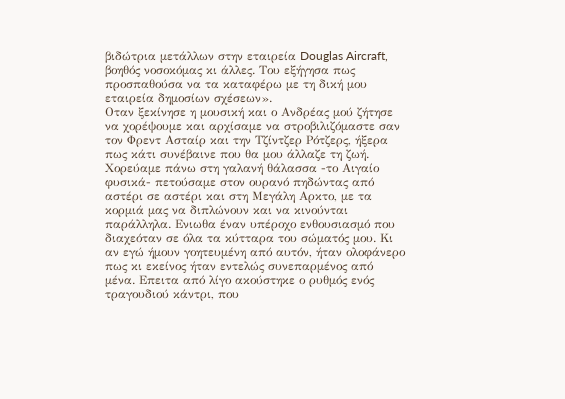βιδώτρια μετάλλων στην εταιρεία Douglas Aircraft, βοηθός νοσοκόμας κι άλλες. Του εξήγησα πως προσπαθούσα να τα καταφέρω με τη δική μου εταιρεία δημοσίων σχέσεων».
Οταν ξεκίνησε η μουσική και ο Ανδρέας μού ζήτησε να χορέψουμε και αρχίσαμε να στροβιλιζόμαστε σαν τον Φρεντ Ασταίρ και την Τζίντζερ Ρότζερς, ήξερα πως κάτι συνέβαινε που θα μου άλλαζε τη ζωή. Χορεύαμε πάνω στη γαλανή θάλασσα -το Αιγαίο φυσικά- πετούσαμε στον ουρανό πηδώντας από αστέρι σε αστέρι και στη Μεγάλη Αρκτο, με τα κορμιά μας να διπλώνουν και να κινούνται παράλληλα. Ενιωθα έναν υπέροχο ενθουσιασμό που διαχεόταν σε όλα τα κύτταρα του σώματός μου. Κι αν εγώ ήμουν γοητευμένη από αυτόν, ήταν ολοφάνερο πως κι εκείνος ήταν εντελώς συνεπαρμένος από μένα. Επειτα από λίγο ακούστηκε ο ρυθμός ενός τραγουδιού κάντρι, που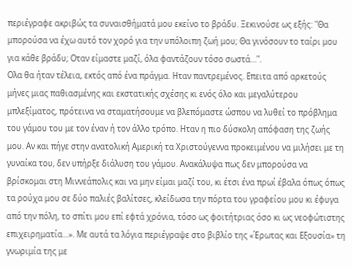περιέγραφε ακριβώς τα συναισθήματά μου εκείνο το βράδυ. Ξεκινούσε ως εξής: "Θα μπορούσα να έχω αυτό τον χορό για την υπόλοιπη ζωή μου; Θα γινόσουν το ταίρι μου για κάθε βράδυ; Οταν είμαστε μαζί, όλα φαντάζουν τόσο σωστά…".
Ολα θα ήταν τέλεια, εκτός από ένα πράγμα. Ηταν παντρεμένος. Επειτα από αρκετούς μήνες μιας παθιασμένης και εκστατικής σχέσης κι ενός όλο και μεγαλύτερου μπλεξίματος, πρότεινα να σταματήσουμε να βλεπόμαστε ώσπου να λυθεί το πρόβλημα του γάμου του με τον έναν ή τον άλλο τρόπο. Ηταν η πιο δύσκολη απόφαση της ζωής μου. Αν και πήγε στην ανατολική Αμερική τα Χριστούγεννα προκειμένου να μιλήσει με τη γυναίκα του, δεν υπήρξε διάλυση του γάμου. Ανακάλυψα πως δεν μπορούσα να βρίσκομαι στη Μιννεάπολις και να μην είμαι μαζί του, κι έτσι ένα πρωί έβαλα όπως όπως τα ρούχα μου σε δύο παλιές βαλίτσες, κλείδωσα την πόρτα του γραφείου μου κι έφυγα από την πόλη, το σπίτι μου επί εφτά χρόνια, τόσο ως φοιτήτριας όσο κι ως νεοφώτιστης επιχειρηματία...». Με αυτά τα λόγια περιέγραψε στο βιβλίο της «Έρωτας και Εξουσία» τη γνωριμία της με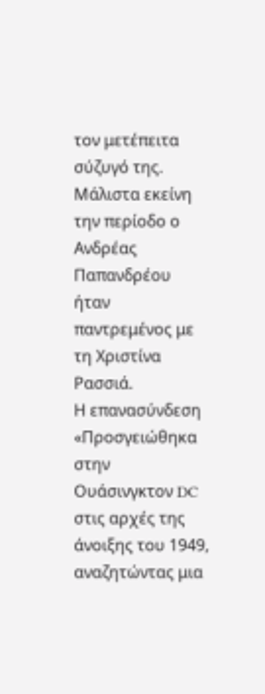τον μετέπειτα σύζυγό της. Μάλιστα εκείνη την περίοδο ο Ανδρέας Παπανδρέου ήταν παντρεμένος με τη Χριστίνα Ρασσιά.
Η επανασύνδεση
«Προσγειώθηκα στην Ουάσινγκτον DC στις αρχές της άνοιξης του 1949, αναζητώντας μια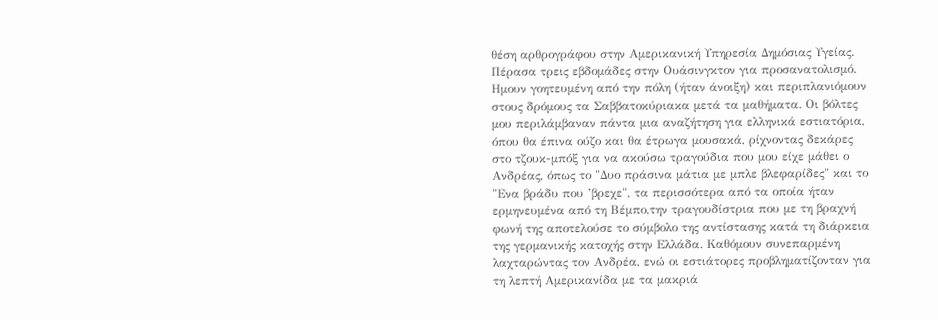θέση αρθρογράφου στην Αμερικανική Υπηρεσία Δημόσιας Υγείας. Πέρασα τρεις εβδομάδες στην Ουάσινγκτον για προσανατολισμό. Ημουν γοητευμένη από την πόλη (ήταν άνοιξη) και περιπλανιόμουν στους δρόμους τα Σαββατοκύριακα μετά τα μαθήματα. Οι βόλτες μου περιλάμβαναν πάντα μια αναζήτηση για ελληνικά εστιατόρια, όπου θα έπινα ούζο και θα έτρωγα μουσακά, ρίχνοντας δεκάρες στο τζουκ-μπόξ για να ακούσω τραγούδια που μου είχε μάθει ο Ανδρέας, όπως το "Δυο πράσινα μάτια με μπλε βλεφαρίδες" και το "Ενα βράδυ που ’βρεχε", τα περισσότερα από τα οποία ήταν ερμηνευμένα από τη Βέμπο,την τραγουδίστρια που με τη βραχνή φωνή της αποτελούσε το σύμβολο της αντίστασης κατά τη διάρκεια της γερμανικής κατοχής στην Ελλάδα. Καθόμουν συνεπαρμένη λαχταρώντας τον Ανδρέα, ενώ οι εστιάτορες προβληματίζονταν για τη λεπτή Αμερικανίδα με τα μακριά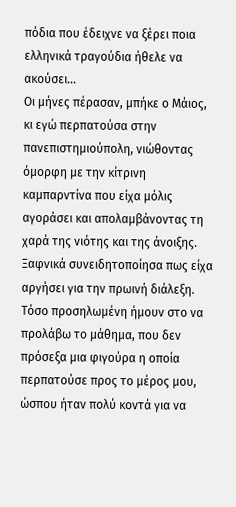πόδια που έδειχνε να ξέρει ποια ελληνικά τραγούδια ήθελε να ακούσει…
Οι μήνες πέρασαν, μπήκε ο Μάιος, κι εγώ περπατούσα στην πανεπιστημιούπολη, νιώθοντας όμορφη με την κίτρινη καμπαρντίνα που είχα μόλις αγοράσει και απολαμβάνοντας τη χαρά της νιότης και της άνοιξης. Ξαφνικά συνειδητοποίησα πως είχα αργήσει για την πρωινή διάλεξη. Τόσο προσηλωμένη ήμουν στο να προλάβω το μάθημα, που δεν πρόσεξα μια φιγούρα η οποία περπατούσε προς το μέρος μου, ώσπου ήταν πολύ κοντά για να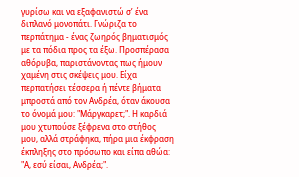γυρίσω και να εξαφανιστώ σ’ ένα διπλανό μονοπάτι. Γνώριζα το περπάτημα - ένας ζωηρός βηματισμός με τα πόδια προς τα έξω. Προσπέρασα αθόρυβα, παριστάνοντας πως ήμουν χαμένη στις σκέψεις μου. Είχα περπατήσει τέσσερα ή πέντε βήματα μπροστά από τον Ανδρέα, όταν άκουσα το όνομά μου: "Μάργκαρετ;". Η καρδιά μου χτυπούσε ξέφρενα στο στήθος μου, αλλά στράφηκα, πήρα μια έκφραση έκπληξης στο πρόσωπο και είπα αθώα: "Α, εσύ είσαι, Ανδρέα;".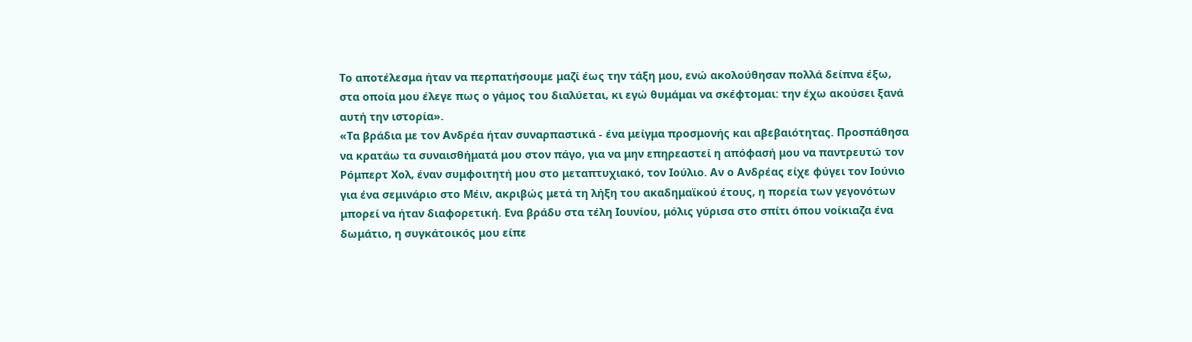Το αποτέλεσμα ήταν να περπατήσουμε μαζί έως την τάξη μου, ενώ ακολούθησαν πολλά δείπνα έξω, στα οποία μου έλεγε πως ο γάμος του διαλύεται, κι εγώ θυμάμαι να σκέφτομαι: την έχω ακούσει ξανά αυτή την ιστορία».
«Τα βράδια με τον Ανδρέα ήταν συναρπαστικά - ένα μείγμα προσμονής και αβεβαιότητας. Προσπάθησα να κρατάω τα συναισθήματά μου στον πάγο, για να μην επηρεαστεί η απόφασή μου να παντρευτώ τον Ρόμπερτ Χολ, έναν συμφοιτητή μου στο μεταπτυχιακό, τον Ιούλιο. Αν ο Ανδρέας είχε φύγει τον Ιούνιο για ένα σεμινάριο στο Μέιν, ακριβώς μετά τη λήξη του ακαδημαϊκού έτους, η πορεία των γεγονότων μπορεί να ήταν διαφορετική. Ενα βράδυ στα τέλη Ιουνίου, μόλις γύρισα στο σπίτι όπου νοίκιαζα ένα δωμάτιο, η συγκάτοικός μου είπε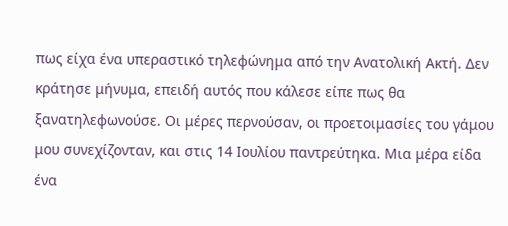πως είχα ένα υπεραστικό τηλεφώνημα από την Ανατολική Ακτή. Δεν κράτησε μήνυμα, επειδή αυτός που κάλεσε είπε πως θα ξανατηλεφωνούσε. Οι μέρες περνούσαν, οι προετοιμασίες του γάμου μου συνεχίζονταν, και στις 14 Ιουλίου παντρεύτηκα. Μια μέρα είδα ένα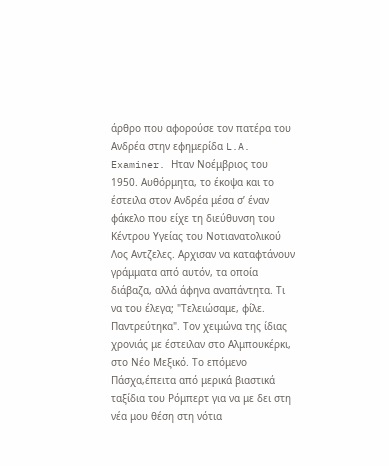άρθρο που αφορούσε τον πατέρα του Ανδρέα στην εφημερίδα L.A. Examiner. Ηταν Νοέμβριος του 1950. Αυθόρμητα, το έκοψα και το έστειλα στον Ανδρέα μέσα σ’ έναν φάκελο που είχε τη διεύθυνση του Κέντρου Υγείας του Νοτιανατολικού Λος Αντζελες. Αρχισαν να καταφτάνουν γράμματα από αυτόν, τα οποία διάβαζα, αλλά άφηνα αναπάντητα. Τι να του έλεγα; "Τελειώσαμε, φίλε. Παντρεύτηκα". Τον χειμώνα της ίδιας χρονιάς με έστειλαν στο Αλμπουκέρκι, στο Νέο Μεξικό. Το επόμενο Πάσχα,έπειτα από μερικά βιαστικά ταξίδια του Ρόμπερτ για να με δει στη νέα μου θέση στη νότια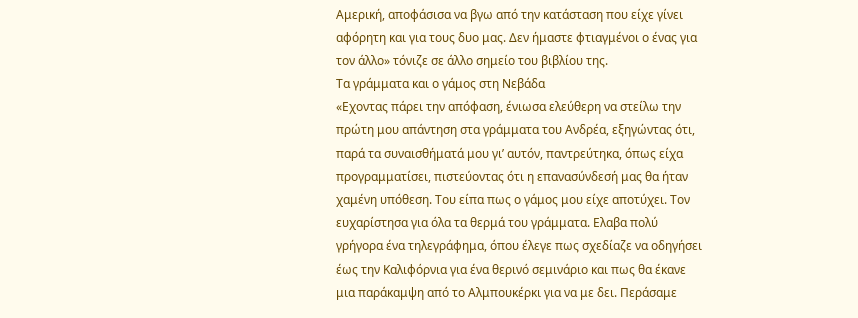Αμερική, αποφάσισα να βγω από την κατάσταση που είχε γίνει αφόρητη και για τους δυο μας. Δεν ήμαστε φτιαγμένοι ο ένας για τον άλλο» τόνιζε σε άλλο σημείο του βιβλίου της.
Τα γράμματα και ο γάμος στη Νεβάδα
«Εχοντας πάρει την απόφαση, ένιωσα ελεύθερη να στείλω την πρώτη μου απάντηση στα γράμματα του Ανδρέα, εξηγώντας ότι, παρά τα συναισθήματά μου γι’ αυτόν, παντρεύτηκα, όπως είχα προγραμματίσει, πιστεύοντας ότι η επανασύνδεσή μας θα ήταν χαμένη υπόθεση. Του είπα πως ο γάμος μου είχε αποτύχει. Τον ευχαρίστησα για όλα τα θερμά του γράμματα. Ελαβα πολύ γρήγορα ένα τηλεγράφημα, όπου έλεγε πως σχεδίαζε να οδηγήσει έως την Καλιφόρνια για ένα θερινό σεμινάριο και πως θα έκανε μια παράκαμψη από το Αλμπουκέρκι για να με δει. Περάσαμε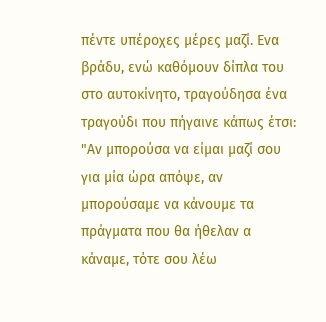πέντε υπέροχες μέρες μαζί. Ενα βράδυ, ενώ καθόμουν δίπλα του στο αυτοκίνητο, τραγούδησα ένα τραγούδι που πήγαινε κάπως έτσι: "Αν μπορούσα να είμαι μαζί σου για μία ώρα απόψε, αν μπορούσαμε να κάνουμε τα πράγματα που θα ήθελαν α κάναμε, τότε σου λέω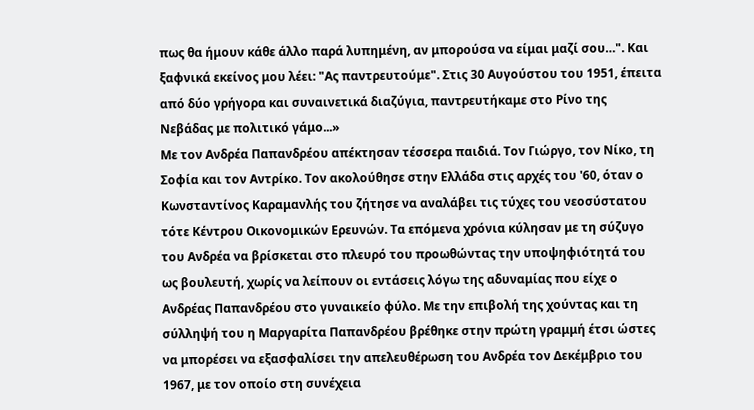πως θα ήμουν κάθε άλλο παρά λυπημένη, αν μπορούσα να είμαι μαζί σου…". Και ξαφνικά εκείνος μου λέει: "Ας παντρευτούμε". Στις 30 Αυγούστου του 1951, έπειτα από δύο γρήγορα και συναινετικά διαζύγια, παντρευτήκαμε στο Ρίνο της Νεβάδας με πολιτικό γάμο...»
Με τον Ανδρέα Παπανδρέου απέκτησαν τέσσερα παιδιά. Τον Γιώργο, τον Νίκο, τη Σοφία και τον Αντρίκο. Τον ακολούθησε στην Ελλάδα στις αρχές του '60, όταν ο Κωνσταντίνος Καραμανλής του ζήτησε να αναλάβει τις τύχες του νεοσύστατου τότε Κέντρου Οικονομικών Ερευνών. Τα επόμενα χρόνια κύλησαν με τη σύζυγο του Ανδρέα να βρίσκεται στο πλευρό του προωθώντας την υποψηφιότητά του ως βουλευτή, χωρίς να λείπουν οι εντάσεις λόγω της αδυναμίας που είχε ο Ανδρέας Παπανδρέου στο γυναικείο φύλο. Με την επιβολή της χούντας και τη σύλληψή του η Μαργαρίτα Παπανδρέου βρέθηκε στην πρώτη γραμμή έτσι ώστες να μπορέσει να εξασφαλίσει την απελευθέρωση του Ανδρέα τον Δεκέμβριο του 1967, με τον οποίο στη συνέχεια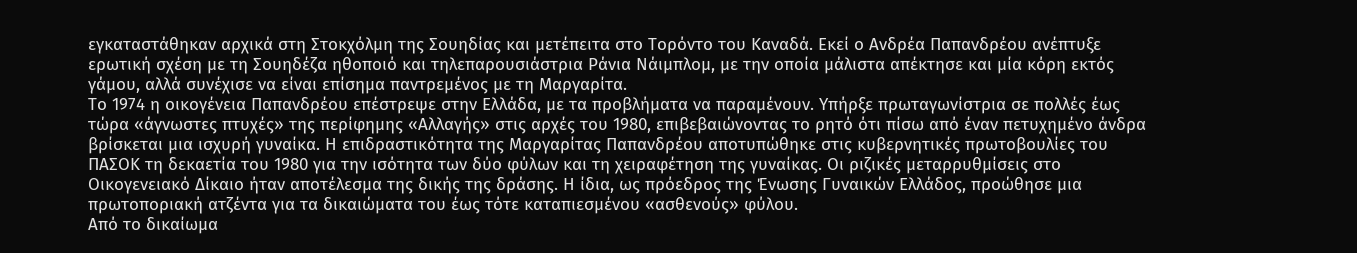εγκαταστάθηκαν αρχικά στη Στοκχόλμη της Σουηδίας και μετέπειτα στο Τορόντο του Καναδά. Εκεί ο Ανδρέα Παπανδρέου ανέπτυξε ερωτική σχέση με τη Σουηδέζα ηθοποιό και τηλεπαρουσιάστρια Ράνια Νάιμπλομ, με την οποία μάλιστα απέκτησε και μία κόρη εκτός γάμου, αλλά συνέχισε να είναι επίσημα παντρεμένος με τη Μαργαρίτα.
Το 1974 η οικογένεια Παπανδρέου επέστρεψε στην Ελλάδα, με τα προβλήματα να παραμένουν. Υπήρξε πρωταγωνίστρια σε πολλές έως τώρα «άγνωστες πτυχές» της περίφημης «Αλλαγής» στις αρχές του 1980, επιβεβαιώνοντας το ρητό ότι πίσω από έναν πετυχημένο άνδρα βρίσκεται μια ισχυρή γυναίκα. Η επιδραστικότητα της Μαργαρίτας Παπανδρέου αποτυπώθηκε στις κυβερνητικές πρωτοβουλίες του ΠΑΣΟΚ τη δεκαετία του 1980 για την ισότητα των δύο φύλων και τη χειραφέτηση της γυναίκας. Οι ριζικές μεταρρυθμίσεις στο Οικογενειακό Δίκαιο ήταν αποτέλεσμα της δικής της δράσης. Η ίδια, ως πρόεδρος της Ένωσης Γυναικών Ελλάδος, προώθησε μια πρωτοποριακή ατζέντα για τα δικαιώματα του έως τότε καταπιεσμένου «ασθενούς» φύλου.
Από το δικαίωμα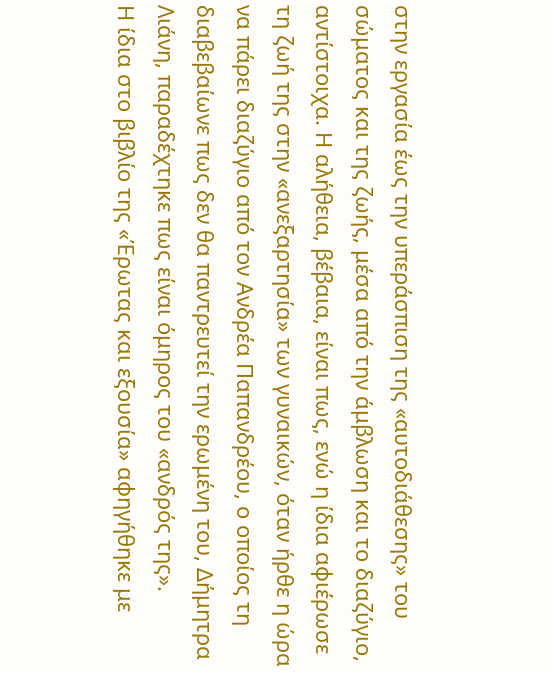στην εργασία έως την υπεράσπιση της «αυτοδιάθεσης» του σώματος και της ζωής, μέσα από την άμβλωση και το διαζύγιο, αντίστοιχα. Η αλήθεια, βέβαια, είναι πως, ενώ η ίδια αφιέρωσε τη ζωή της στην «ανεξαρτησία» των γυναικών, όταν ήρθε η ώρα να πάρει διαζύγιο από τον Ανδρέα Παπανδρέου, ο οποίος τη διαβεβαίωνε πως δεν θα παντρευτεί την ερωμένη του, Δήμητρα Λιάνη, παραδέχτηκε πως είναι όμηρος του «ανδρός της».
Η ίδια στο βιβλίο της «Έρωτας και εξουσία» αφηγήθηκε με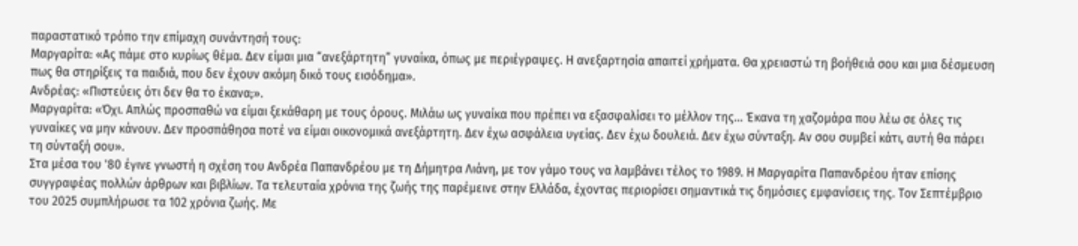παραστατικό τρόπο την επίμαχη συνάντησή τους:
Μαργαρίτα: «Ας πάμε στο κυρίως θέμα. Δεν είμαι μια “ανεξάρτητη” γυναίκα, όπως με περιέγραψες. Η ανεξαρτησία απαιτεί χρήματα. Θα χρειαστώ τη βοήθειά σου και μια δέσμευση πως θα στηρίξεις τα παιδιά, που δεν έχουν ακόμη δικό τους εισόδημα».
Ανδρέας: «Πιστεύεις ότι δεν θα το έκανα;».
Μαργαρίτα: «Όχι. Απλώς προσπαθώ να είμαι ξεκάθαρη με τους όρους. Μιλάω ως γυναίκα που πρέπει να εξασφαλίσει το μέλλον της... Έκανα τη χαζομάρα που λέω σε όλες τις γυναίκες να μην κάνουν. Δεν προσπάθησα ποτέ να είμαι οικονομικά ανεξάρτητη. Δεν έχω ασφάλεια υγείας. Δεν έχω δουλειά. Δεν έχω σύνταξη. Αν σου συμβεί κάτι, αυτή θα πάρει τη σύνταξή σου».
Στα μέσα του '80 έγινε γνωστή η σχέση του Ανδρέα Παπανδρέου με τη Δήμητρα Λιάνη, με τον γάμο τους να λαμβάνει τέλος το 1989. Η Μαργαρίτα Παπανδρέου ήταν επίσης συγγραφέας πολλών άρθρων και βιβλίων. Τα τελευταία χρόνια της ζωής της παρέμεινε στην Ελλάδα, έχοντας περιορίσει σημαντικά τις δημόσιες εμφανίσεις της. Τον Σεπτέμβριο του 2025 συμπλήρωσε τα 102 χρόνια ζωής. Με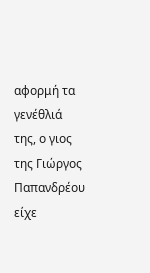αφορμή τα γενέθλιά της, ο γιος της Γιώργος Παπανδρέου είχε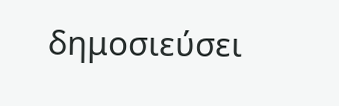δημοσιεύσει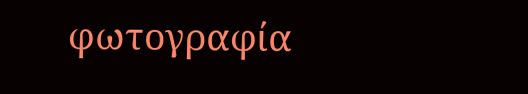φωτογραφία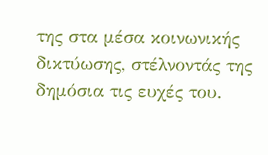της στα μέσα κοινωνικής δικτύωσης, στέλνοντάς της δημόσια τις ευχές του.